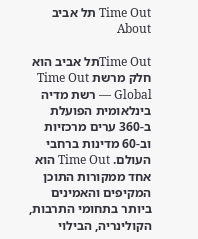Time Out תל אביב About

Time Outתל אביב הוא חלק מרשת Time Out Global — רשת מדיה בינלאומית הפועלת ב-360 ערים מרכזיות וב-60 מדינות ברחבי העולם. Time Out הוא אחד ממקורות התוכן המקיפים והאמינים ביותר בתחומי התרבות, הקולינריה, הבילוי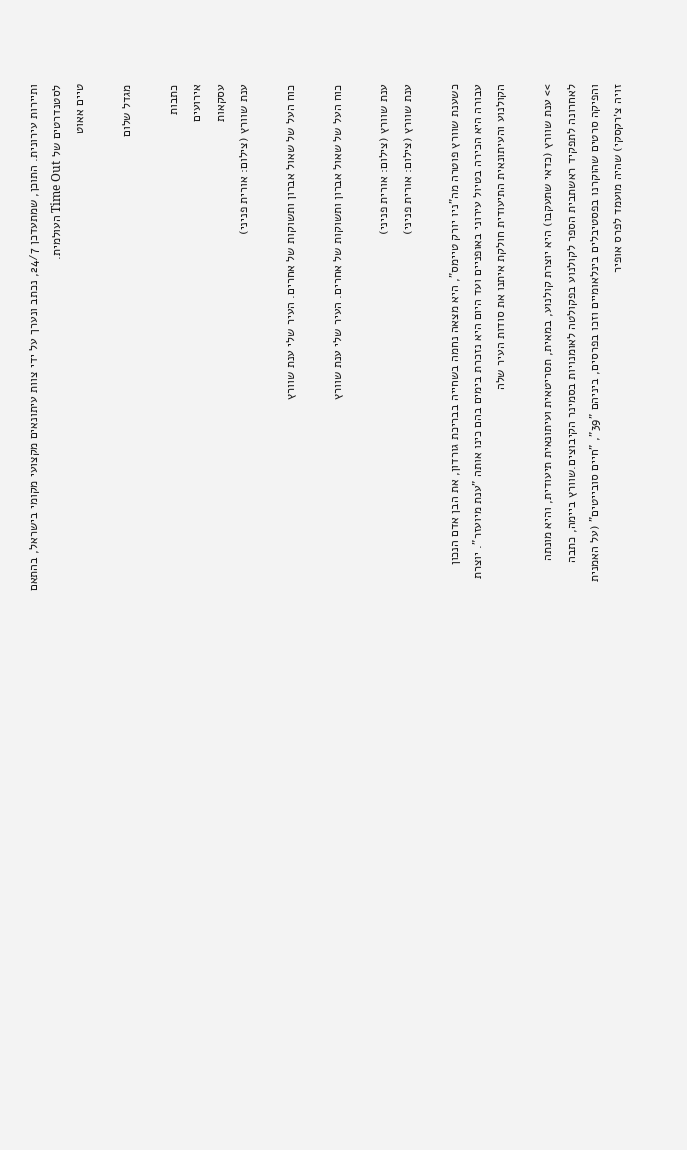ותיירות עירונית. התוכן, שמתעדכן 24/7, נכתב ונערך על ידי צוות עיתונאים מקצועי מקומי בישראל, בהתאם לסטנדרטים של Time Out העולמית.
טיים אאוט

מגדל שלום

כתבות
אירועים
עסקאות
ענת שוורץ (צילום: אורית פניני)

כוח העל של שאול אברון ותשוקות של אחרים. העיר שלי ענת שוורץ

כוח העל של שאול אברון ותשוקות של אחרים. העיר שלי ענת שוורץ

ענת שוורץ (צילום: אורית פניני)
ענת שוורץ (צילום: אורית פניני)

כשענת שוורץ פוטרה מה"ניו יורק טיימס", היא מצאה נחמה בשחייה בבריכת גורדון, את הבן אדם הנכון עבורה היא הכירה בטיול עירוני באופניים ועד היום היא נזכרת בימים בהם כינו אותה "ענת מיועזר". יוצרת הקולנוע והעיתונאית התיעודית חולקת איתנו את סודות העיר שלה

>> ענת שוורץ (כדאי שתעקבו) היא יוצרת קולנוע, במאית, תסריטאית ועיתונאית תיעודית, והיא מונתה לאחרונה לתפקיד ראשתבית הספר לקולנוע בפקולטה לאומנויות בסמינר הקיבוצים.שוורץ ביימה, כתבה והפיקה סרטים שהוקרנו בפסטיבלים בינלאומיים וזכו בפרסים, ביניהם "39", "חיים סובייטים" (על האמנית זויה צ׳רקסקי) שהיה מועמד לפרס אופיר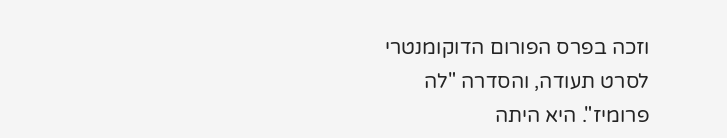וזכה בפרס הפורום הדוקומנטרי לסרט תעודה, והסדרה "לה פרומיז". היא היתה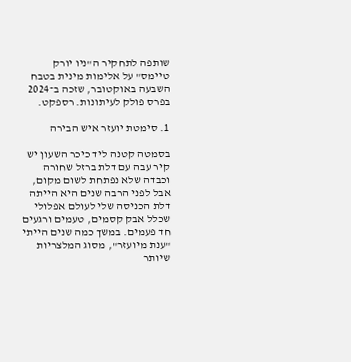שותפה לתחקיר ה"ניו יורק טיימס" על אלימות מינית בטבח השבעה באוקטובר, שזכה ב־2024 בפרס פולק לעיתונות. רספקט.

1. סימטת יועזר איש הבירה

בסמטה קטנה ליד כיכר השעון יש קיר עבה עם דלת ברזל שחורה וכבדה שלא נפתחת לשום מקום, אבל לפני הרבה שנים היא הייתה דלת הכניסה שלי לעולם אפלולי שכלל אבק קסמים, טעמים ורגעים חד פעמים. במשך כמה שנים הייתי "ענת מיועזר", מסוג המלצריות שיותר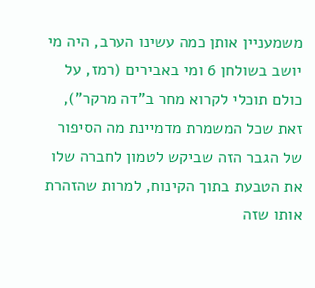משמעניין אותן כמה עשינו הערב, היה מי יושב בשולחן 6 ומי באבירים (רמז, על כולם תוכלי לקרוא מחר ב"דה מרקר"), זאת שכל המשמרת מדמיינת מה הסיפור של הגבר הזה שביקש לטמון לחברה שלו את הטבעת בתוך הקינוח, למרות שהזהרת אותו שזה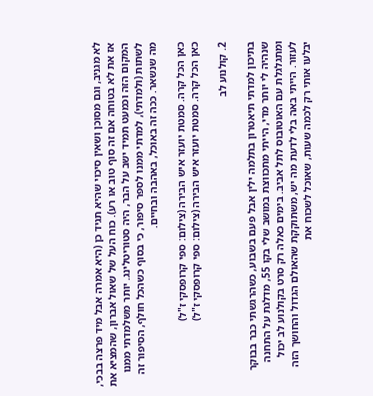לא מגניב, וגם מסוכן ושאין סיכוי שהיא תגיד כן (היא אמרה אבל מיד פרצה בבכי, אז את לא בטוחה אם זה סוף טוב או רע). כוח העל של שאול אברון, שהמציא את המקום הזה וכמעט תמיד ישב על הבר, היה סטוריטלינג. יותר משלמדתי ממנו לשתות (ולמדתי), למדתי ממנו לספר סיפור, כי בסוף כשהכל חולף, הסיפור זה מה שנשאר. ככה זה באוכל, באהבה ובחיים.

כאן הכל קרה. סמטת יועזר איש הבירה (צילום: ספי קרופסקי ז"ל)
כאן הכל קרה. סמטת יועזר איש הבירה (צילום: ספי קרופסקי ז"ל)

2. קולנוע לב

בתיכון למדתי תיאטרון בתלמה ילין אבל פעם בשבוע, כשהרגשתי כבר בבוקר שנהיה לי יותר מדי, הייתי מתכווצת במושב שלי בקו 55, מדלגת על התחנה ומתגלגלת עם האוטובוס לתל אביב. בימים כאלה רק סרט בקולנוע לב יכול לעזור. הייתי באה בלי לדעת מה יש, משתוקקת שהאולם הגדול והחושך הזה יבלעו אותי רק לכמה שעות, שאוכל לשכוח את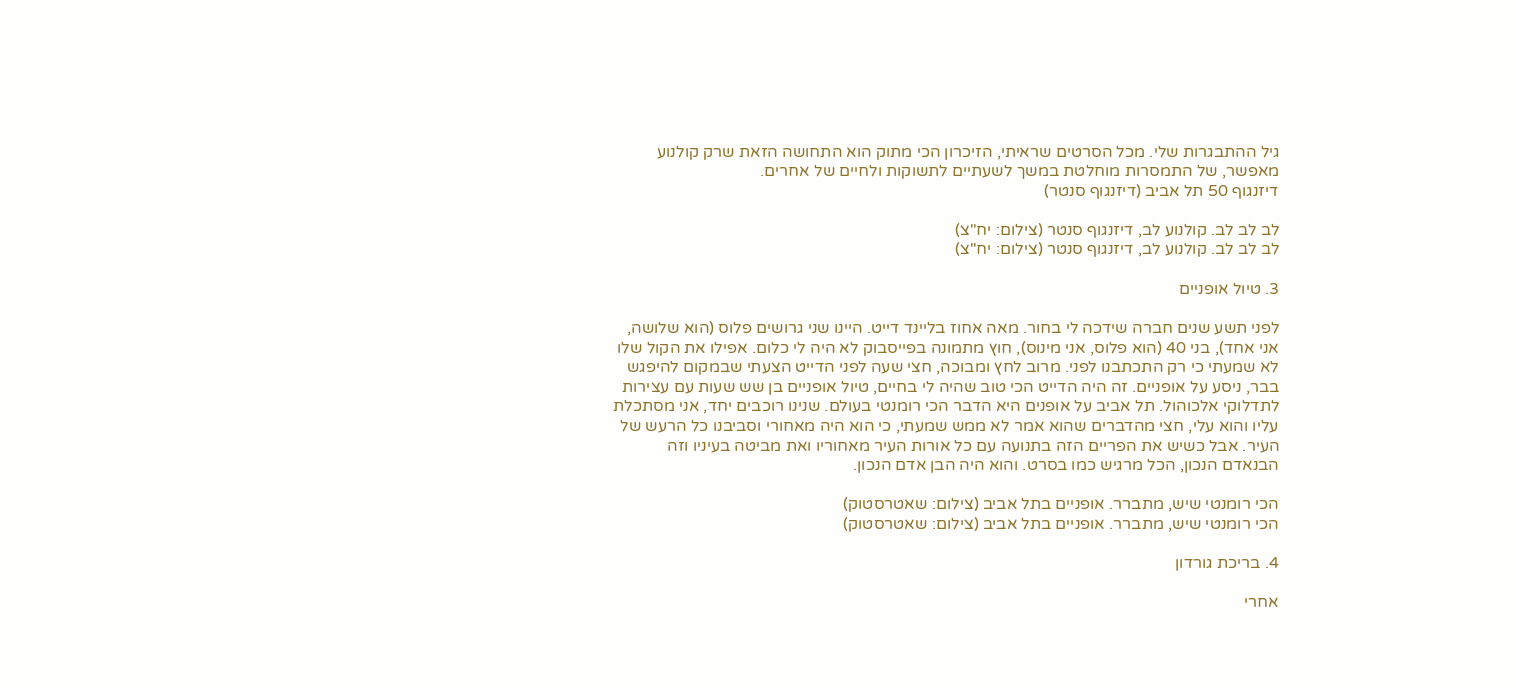גיל ההתבגרות שלי. מכל הסרטים שראיתי, הזיכרון הכי מתוק הוא התחושה הזאת שרק קולנוע מאפשר, של התמסרות מוחלטת במשך לשעתיים לתשוקות ולחיים של אחרים.
דיזנגוף 50 תל אביב (דיזנגוף סנטר)

לב לב לב. קולנוע לב, דיזנגוף סנטר (צילום: יח"צ)
לב לב לב. קולנוע לב, דיזנגוף סנטר (צילום: יח"צ)

3. טיול אופניים

לפני תשע שנים חברה שידכה לי בחור. מאה אחוז בליינד דייט. היינו שני גרושים פלוס (הוא שלושה, אני אחד), בני 40 (הוא פלוס, אני מינוס), חוץ מתמונה בפייסבוק לא היה לי כלום. אפילו את הקול שלו לא שמעתי כי רק התכתבנו לפני. מרוב לחץ ומבוכה, חצי שעה לפני הדייט הצעתי שבמקום להיפגש בבר, ניסע על אופניים. זה היה הדייט הכי טוב שהיה לי בחיים, טיול אופניים בן שש שעות עם עצירות לתדלוקי אלכוהול. תל אביב על אופנים היא הדבר הכי רומנטי בעולם. שנינו רוכבים יחד, אני מסתכלת עליו והוא עלי, חצי מהדברים שהוא אמר לא ממש שמעתי, כי הוא היה מאחורי וסביבנו כל הרעש של העיר. אבל כשיש את הפריים הזה בתנועה עם כל אורות העיר מאחוריו ואת מביטה בעיניו וזה הבנאדם הנכון, הכל מרגיש כמו בסרט. והוא היה הבן אדם הנכון.

הכי רומנטי שיש, מתברר. אופניים בתל אביב (צילום: שאטרסטוק)
הכי רומנטי שיש, מתברר. אופניים בתל אביב (צילום: שאטרסטוק)

4. בריכת גורדון

אחרי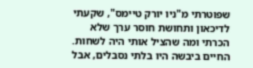שפוטרתי מ"ניו יורק טיימס", שקעתי לדיכאון ותחושת חוסר ערך שלא הכרתי ומה שהציל אותי היה לשחות. החיים ביבשה היו בלתי נסבלים, אבל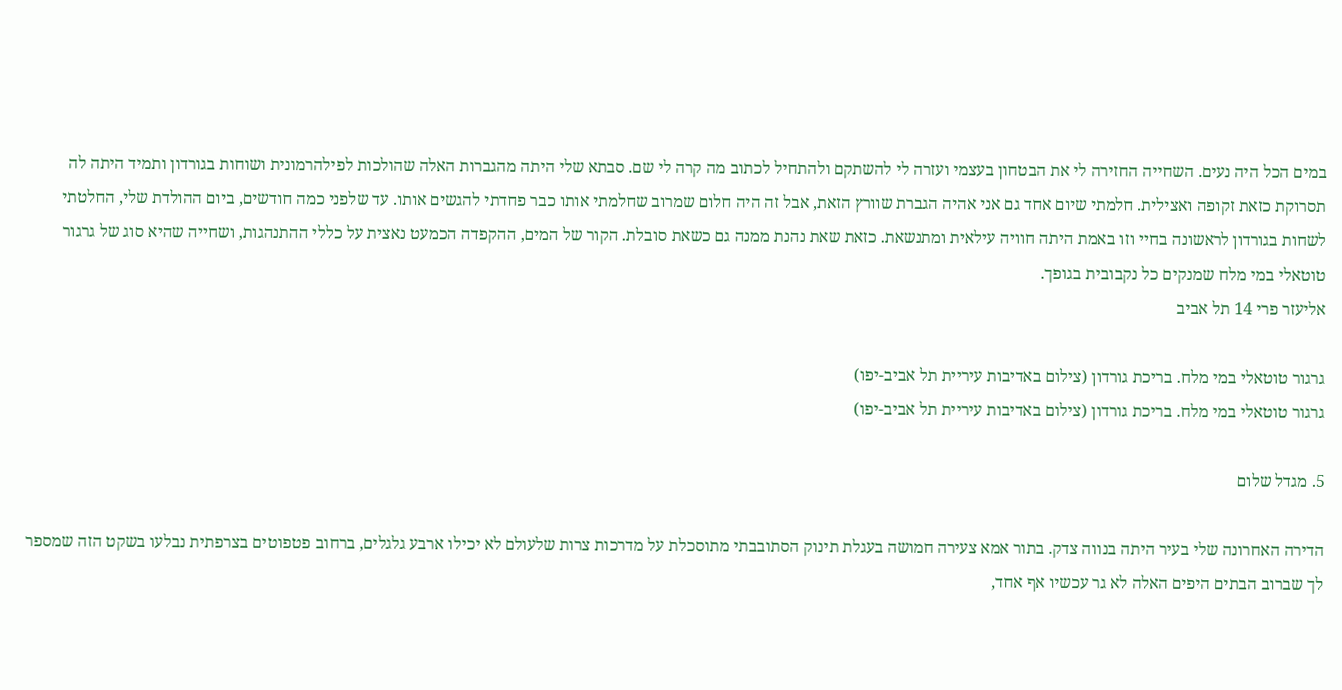במים הכל היה נעים. השחייה החזירה לי את הבטחון בעצמי ועזרה לי להשתקם ולהתחיל לכתוב מה קרה לי שם. סבתא שלי היתה מהגברות האלה שהולכות לפילהרמונית ושוחות בגורדון ותמיד היתה לה תסרוקת כזאת זקופה ואצילית. חלמתי שיום אחד גם אני אהיה הגברת שוורץ הזאת, אבל זה היה חלום שמרוב שחלמתי אותו כבר פחדתי להגשים אותו. עד שלפני כמה חודשים, ביום ההולדת שלי, החלטתי לשחות בגורדון לראשונה בחיי וזו באמת היתה חוויה עילאית ומתנשאת. כזאת שאת נהנת ממנה גם כשאת סובלת. הקור של המים, ההקפדה הכמעט נאצית על כללי ההתנהגות, ושחייה שהיא סוג של גרגור טוטאלי במי מלח שמנקים כל נקבובית בגופך.
אליעזר פרי 14 תל אביב

גרגור טוטאלי במי מלח. בריכת גורדון (צילום באדיבות עיריית תל אביב-יפו)
גרגור טוטאלי במי מלח. בריכת גורדון (צילום באדיבות עיריית תל אביב-יפו)

5. מגדל שלום

הדירה האחרונה שלי בעיר היתה בנווה צדק. בתור אמא צעירה חמושה בעגלת תינוק הסתובבתי מתוסכלת על מדרכות צרות שלעולם לא יכילו ארבע גלגלים, ברחוב פטפוטים בצרפתית נבלעו בשקט הזה שמספר לך שברוב הבתים היפים האלה לא גר עכשיו אף אחד,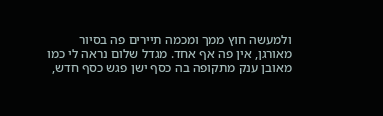ולמעשה חוץ ממך ומכמה תיירים פה בסיור מאורגן, אין פה אף אחד. מגדל שלום נראה לי כמו מאובן ענק מתקופה בה כסף ישן פגש כסף חדש,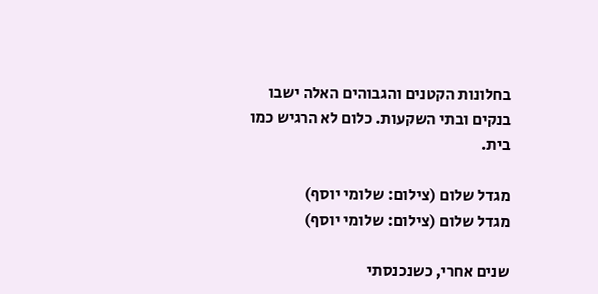בחלונות הקטנים והגבוהים האלה ישבו בנקים ובתי השקעות. כלום לא הרגיש כמו בית.

מגדל שלום (צילום: שלומי יוסף)
מגדל שלום (צילום: שלומי יוסף)

שנים אחרי, כשנכנסתי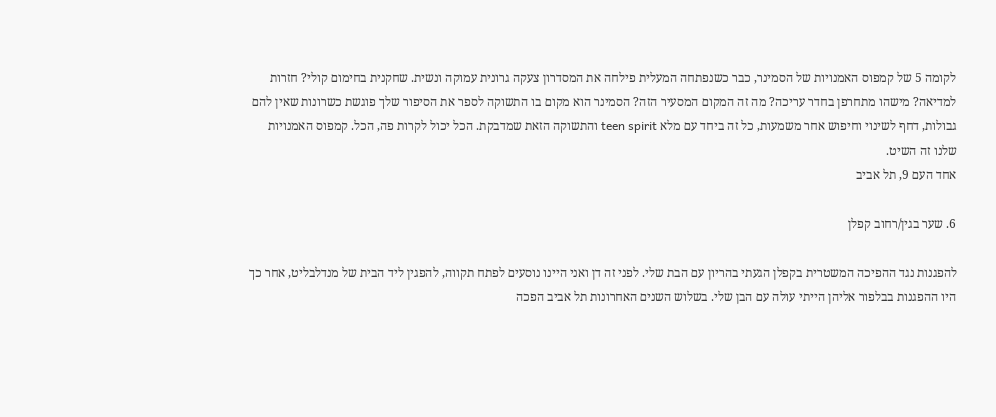לקומה 5 של קמפוס האמנויות של הסמינר, כבר כשנפתחה המעלית פילחה את המסדרון צעקה גרונית עמוקה ונשית. שחקנית בחימום קולי? חזרות למדיאה? מישהו מתחרפן בחדר עריכה? מה זה המקום המסעיר הזה? הסמינר הוא מקום בו התשוקה לספר את הסיפור שלך פוגשת כשרונות שאין להם גבולות, דחף לשינוי וחיפוש אחר משמעות, כל זה ביחד עם מלא teen spirit והתשוקה הזאת שמדבקת. הכל יכול לקרות פה, הכל. קמפוס האמנויות שלנו זה השיט.
אחד העם 9, תל אביב

6. שער בגין/רחוב קפלן

להפגנות נגד ההפיכה המשטרית בקפלן הגעתי בהריון עם הבת שלי. לפני זה דן ואני היינו נוסעים לפתח תקווה, להפגין ליד הבית של מנדלבליט, אחר כך היו ההפגנות בבלפור אליהן הייתי עולה עם הבן שלי. בשלוש השנים האחרונות תל אביב הפכה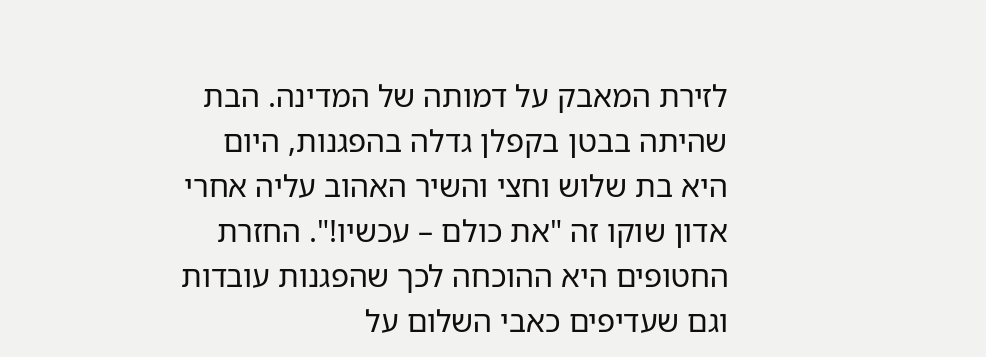לזירת המאבק על דמותה של המדינה. הבת שהיתה בבטן בקפלן גדלה בהפגנות, היום היא בת שלוש וחצי והשיר האהוב עליה אחרי אדון שוקו זה "את כולם – עכשיו!". החזרת החטופים היא ההוכחה לכך שהפגנות עובדות וגם שעדיפים כאבי השלום על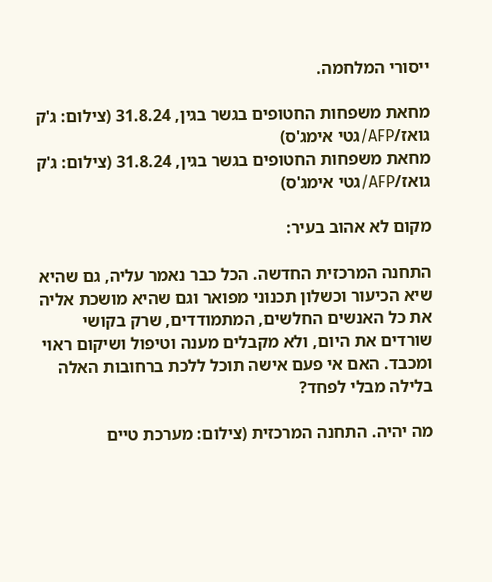ייסורי המלחמה.

מחאת משפחות החטופים בגשר בגין, 31.8.24 (צילום: ג'ק גואז/AFP/גטי אימג'ס)
מחאת משפחות החטופים בגשר בגין, 31.8.24 (צילום: ג'ק גואז/AFP/גטי אימג'ס)

מקום לא אהוב בעיר:

התחנה המרכזית החדשה. הכל כבר נאמר עליה, גם שהיא שיא הכיעור וכשלון תכנוני מפואר וגם שהיא מושכת אליה את כל האנשים החלשים, המתמודדים, שרק בקושי שורדים את היום, ולא מקבלים מענה וטיפול ושיקום ראוי ומכבד. האם אי פעם אישה תוכל ללכת ברחובות האלה בלילה מבלי לפחד?

מה יהיה. התחנה המרכזית (צילום: מערכת טיים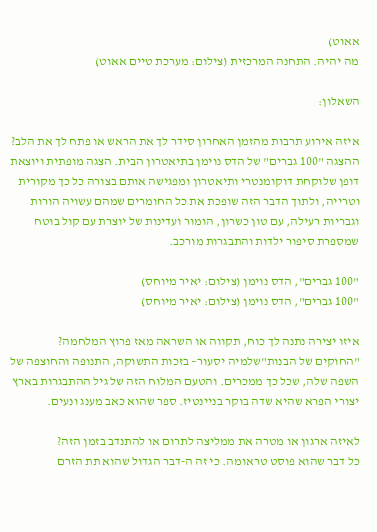אאוט)
מה יהיה. התחנה המרכזית (צילום: מערכת טיים אאוט)

השאלון:

איזה אירוע תרבות מהזמן האחרון סידר לך את הראש או פתח לך את הלב?
ההצגה "100 גברים" של הדס נוימן בתיאטרון הבית. הצגה מופתית ויוצאת דופן שלוקחת דוקומנטרי ותיאטרון ומפגישה אותם בצורה כל כך מקורית וטרייה, ולתוך הדבר הזה שופכת את כל החומרים שמהם עשויה הורות וגבריות רעילה, עם טון כשרון, הומור ועדינות של יוצרת עם קול בוטח שמספרת סיפור ילדות והתבגרות מורכב.

"100 גברים", הדס נוימן (צילום: יאיר מיוחס)
"100 גברים", הדס נוימן (צילום: יאיר מיוחס)

איזו יצירה נתנה לך כוח, תקווה או השראה מאז פרוץ המלחמה?
"החוקים של הבנות"שלמיה יסעור– בזכות התשוקה, התנופה והחוצפה של השפה שלה, שכל כך ממכרים. והטעם המלוח הזה של גיל ההתבגרות בארץ יצורי הפרא שהיא שדה בוקר בניינטיז. ספר שהוא כאב מענג ונעים.

לאיזה ארגון או מטרה את ממליצה לתרום או להתנדב בזמן הזה?
כל דבר שהוא פוסט טראומה. כי זה ה-דבר הגדול שהוא תת הזרם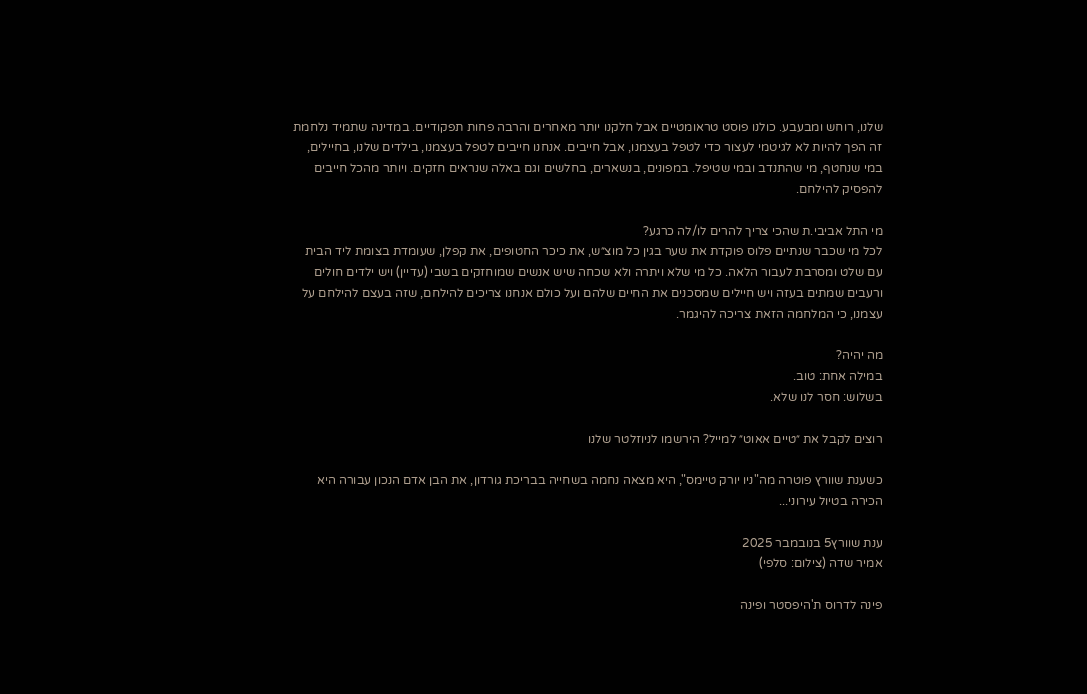שלנו, רוחש ומבעבע. כולנו פוסט טראומטיים אבל חלקנו יותר מאחרים והרבה פחות תפקודיים. במדינה שתמיד נלחמת זה הפך להיות לא לגיטמי לעצור כדי לטפל בעצמנו, אבל חייבים. אנחנו חייבים לטפל בעצמנו, בילדים שלנו, בחיילים, במי שנחטף, מי שהתנדב ובמי שטיפל. במפונים, בנשארים, בחלשים וגם באלה שנראים חזקים. ויותר מהכל חייבים להפסיק להילחם.

מי התל אביבי.ת שהכי צריך להרים לו/לה כרגע?
לכל מי שכבר שנתיים פלוס פוקדת את שער בגין כל מוצ״ש, את כיכר החטופים, את קפלן, שעומדת בצומת ליד הבית עם שלט ומסרבת לעבור הלאה. כל מי שלא ויתרה ולא שכחה שיש אנשים שמוחזקים בשבי (עדיין) ויש ילדים חולים ורעבים שמתים בעזה ויש חיילים שמסכנים את החיים שלהם ועל כולם אנחנו צריכים להילחם, שזה בעצם להילחם על עצמנו, כי המלחמה הזאת צריכה להיגמר.

מה יהיה?
במילה אחת: טוב.
בשלוש: חסר לנו שלא.

רוצים לקבל את ״טיים אאוט״ למייל? הירשמו לניוזלטר שלנו

כשענת שוורץ פוטרה מה"ניו יורק טיימס", היא מצאה נחמה בשחייה בבריכת גורדון, את הבן אדם הנכון עבורה היא הכירה בטיול עירוני...

ענת שוורץ5 בנובמבר 2025
אמיר שדה (צילום: סלפי)

פינה לדרוס ת'היפסטר ופינה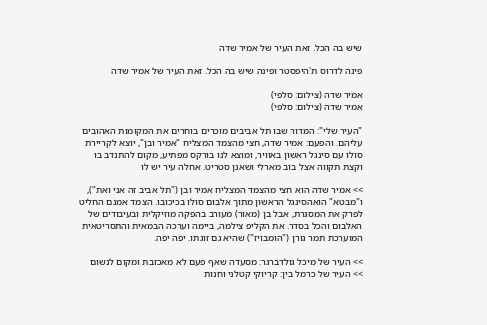שיש בה הכל. זאת העיר של אמיר שדה

פינה לדרוס ת'היפסטר ופינה שיש בה הכל. זאת העיר של אמיר שדה

אמיר שדה (צילום: סלפי)
אמיר שדה (צילום: סלפי)

"העיר שלי": המדור שבו תל אביבים מוכרים בוחרים את המקומות האהובים עליהם. והפעם: אמיר שדה, חצי מהצמד המצליח "אמיר ובן", יוצא לקריירת סולו עם סינגל ראשון באוויר, ומוצא לנו בורקס מפתיע, מקום להתנדב בו וקצת תקווה אצל בוב מארלי ושאנן סטריט. אחלה עיר יש לו

>> אמיר שדה הוא חצי מהצמד המצליח אמיר ובן ("תל אביב זה אני ואת"), ו"מבטא" הואהסינגל הראשון מתוך אלבום סולו בכיכובו. הצמד אמנם החליט לפרק את המסגרת, אבל בן (מאור) מעורב בהפקה מוזיקלית ובעיבודים של האלבום והכל בסדר. את הקליפ צילמה, ביימה וערכה הבמאית והתסריטאית המוערכת תמר גורן ("הומבויז") שהיא גם זוגתו. יפה יפה.

>> העיר של מיכל גולדברגר: מסעדה שאף פעם לא מאכזבת ומקום לנשום
>> העיר של כרמל בין: קריוקי קטלני וחנות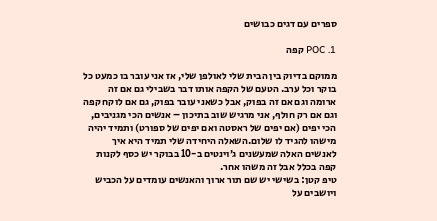ספרים עם דגים כבושים

1. POC קפה

ממוקם בדיוק בין הבית שלי לאולפן שלי, אז אני עובר בו כמעט כל בוקר וכל ערב. הטעם של הקפה אותו דבר בשבילי גם אם זה ארומה וגם אם זה בפוק, אבל כשאני עובר בפוק, גם אם לוקח קפה וגם אם רק חולף, אני מרגיש שוב בתיכון – אנשים הכי מגניבים, הכי יפים (אם יפים של ראסטה ואם יפים של ספורט) ותמיד יהיה מישהו להגיד לו שלום.השאלה היחידה שלי תמיד היא איך לאנשים האלה שמעשנים ג׳וינטים ב-10 בבוקר יש כסף לקנות קפה בכלל אבל זה משהו אחר.
טיפ קטן: בשישי יש שם תור ארוך והאנשים עומדים על הכביש ויושבים על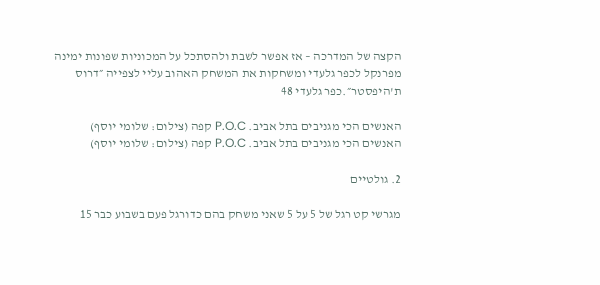הקצה של המדרכה – אז אפשר לשבת ולהסתכל על המכוניות שפונות ימינה מפרנקל לכפר גלעדי ומשחקות את המשחק האהוב עליי לצפייה ״דרוס ת'היפסטר״.כפר גלעדי 48

האנשים הכי מגניבים בתל אביב. P.O.C קפה (צילום: שלומי יוסף)
האנשים הכי מגניבים בתל אביב. P.O.C קפה (צילום: שלומי יוסף)

2. גולטיים

מגרשי קט רגל של 5 על 5 שאני משחק בהם כדורגל פעם בשבוע כבר 15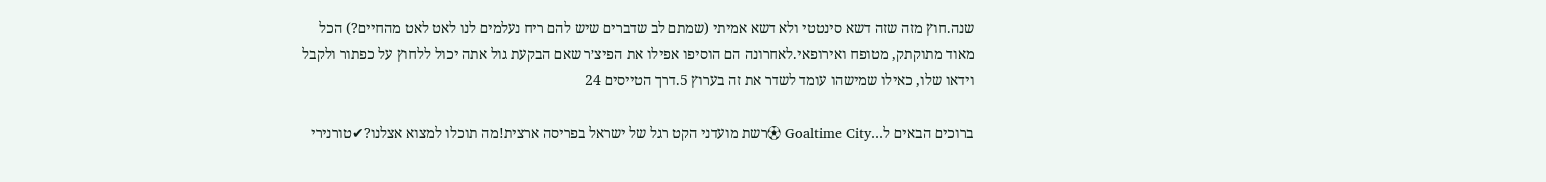שנה.חוץ מזה שזה דשא סינטטי ולא דשא אמיתי (שמתם לב שדברים שיש להם ריח נעלמים לנו לאט לאט מהחיים?) הכל מאוד מתוקתק, מטופח ואירופאי.לאחרונה הם הוסיפו אפילו את הפיצ׳ר שאם הבקעת גול אתה יכול ללחוץ על כפתור ולקבל וידאו שלו, כאילו שמישהו עומד לשדר את זה בערוץ 5.דרך הטייסים 24

ברוכים הבאים ל…Goaltime City ⚽רשת מועדני הקט רגל של ישראל בפריסה ארצית!מה תוכלו למצוא אצלנו?✔טורנירי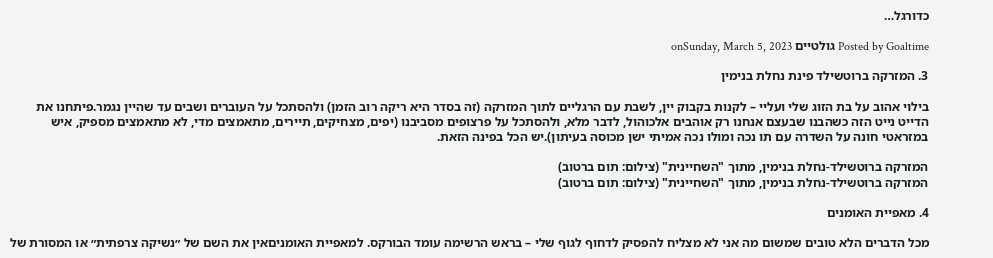כדורגל…

Posted by Goaltime גולטיים onSunday, March 5, 2023

3. המזרקה ברוטשילד פינת נחלת בנימין

בילוי אהוב על בת הזוג שלי ועליי – לקנות בקבוק יין, לשבת עם הרגליים לתוך המזרקה (זה בסדר היא ריקה רוב הזמן) ולהסתכל על העוברים ושבים עד שהיין נגמר.פיתחנו את הדייט נייט הזה כשהבנו שבעצם אנחנו רק אוהבים אלכוהול, לדבר מלא, ולהסתכל על פרצופים מסביבנו (יפים, מצחיקים, תיירים, מתאמצים מדי, לא מתאמצים מספיק, איש במזראטי חונה על השדרה עם תו נכה ומולו נכה אמיתי ישן מכוסה בעיתון).יש הכל בפינה הזאת.

המזרקה ברוטשילד-נחלת בנימין, מתוך "השחיינית" (צילום: תום ברטוב)
המזרקה ברוטשילד-נחלת בנימין, מתוך "השחיינית" (צילום: תום ברטוב)

4. מאפיית האומנים

מכל הדברים הלא טובים שמשום מה אני לא מצליח להפסיק לדחוף לגוף שלי – בראש הרשימה עומד הבורקס. למאפיית האומניםאין את השם של ״נשיקה צרפתית״ או המסורת של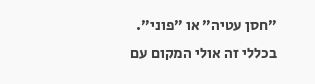״חסן עטיה״ או ״פוני״. בכללי זה אולי המקום עם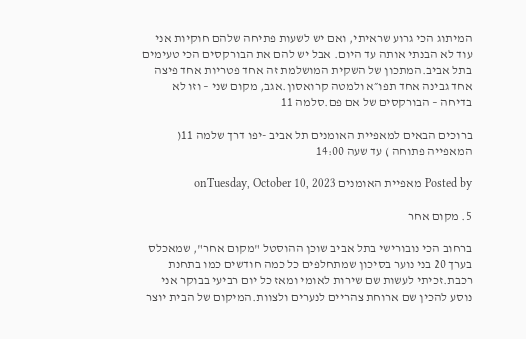המיתוג הכי גרוע שראיתי, ואם יש לשעות פתיחה שלהם חוקיות אני עוד לא הבנתי אותה עד היום. אבל יש להם את הבורקסים הכי טעימים בתל אביב.המתכון של השקית המושלמת זה אחד פטריות אחד פיצה אחד גבינה אחד תפו״א ולמטה קרואסון.אגב, מקום שני – וזו לא בדיחה – הבורקסים של אם פם.סלמה 11

ברוכים הבאים למאפיית האומנים תל אביב -יפו דרך שלמה 11( המאפייה פתוחה ) עד שעה 14:00

Posted by מאפיית האומנים onTuesday, October 10, 2023

5. מקום אחר

ברחוב הכי נובורישי בתל אביב שוכן ההוסטל "מקום אחר", שמאכלס בערך 20 בני נוער בסיכון שמתחלפים כל כמה חודשים כמו בתחנת רכבת.זכיתי לעשות שם שירות לאומי ומאז כל יום רביעי בבוקר אני נוסע להכין שם ארוחת צהריים לנערים ולצוות.המיקום של הבית יוצר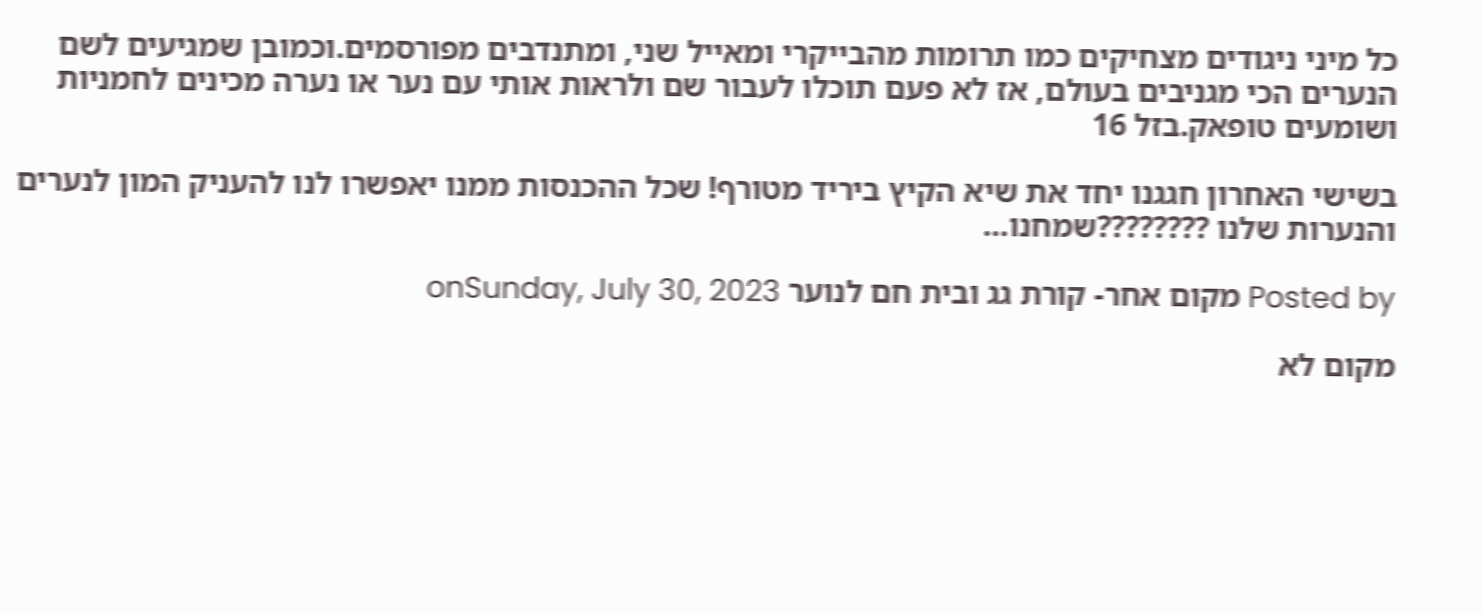כל מיני ניגודים מצחיקים כמו תרומות מהבייקרי ומאייל שני, ומתנדבים מפורסמים.וכמובן שמגיעים לשם הנערים הכי מגניבים בעולם, אז לא פעם תוכלו לעבור שם ולראות אותי עם נער או נערה מכינים לחמניות ושומעים טופאק.בזל 16

בשישי האחרון חגגנו יחד את שיא הקיץ ביריד מטורף! שכל ההכנסות ממנו יאפשרו לנו להעניק המון לנערים והנערות שלנו ????????שמחנו…

Posted by מקום אחר- קורת גג ובית חם לנוער onSunday, July 30, 2023

מקום לא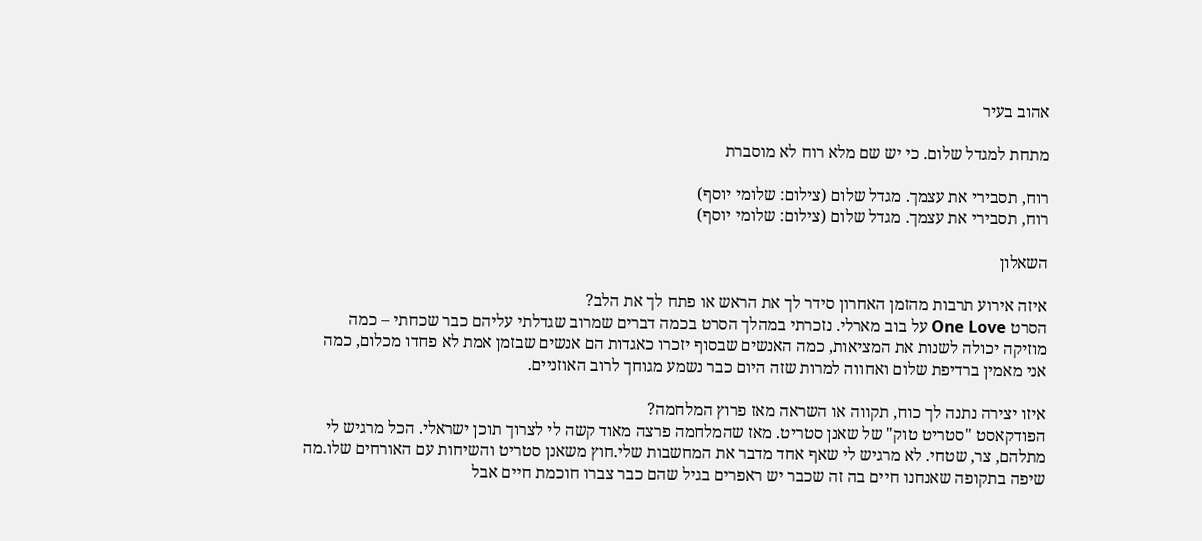אהוב בעיר

מתחת למגדל שלום. כי יש שם מלא רוח לא מוסברת

רוח, תסבירי את עצמך. מגדל שלום (צילום: שלומי יוסף)
רוח, תסבירי את עצמך. מגדל שלום (צילום: שלומי יוסף)

השאלון

איזה אירוע תרבות מהזמן האחרון סידר לך את הראש או פתח לך את הלב?
הסרט One Love על בוב מארלי. נזכרתי במהלך הסרט בכמה דברים שמרוב שגדלתי עליהם כבר שכחתי – כמה מוזיקה יכולה לשנות את המציאות, כמה האנשים שבסוף יזכרו כאגדות הם אנשים שבזמן אמת לא פחדו מכלום, כמה אני מאמין ברדיפת שלום ואחווה למרות שזה היום כבר נשמע מגוחך לרוב האוזניים.

איזו יצירה נתנה לך כוח, תקווה או השראה מאז פרוץ המלחמה?
הפודקאסט "סטריט טוק" של שאנן סטריט. מאז שהמלחמה פרצה מאוד קשה לי לצרוך תוכן ישראלי. הכל מרגיש לי מתלהם, צר, שטחי. לא מרגיש לי שאף אחד מדבר את המחשבות שלי.חוץ משאנן סטריט והשיחות עם האורחים שלו.מה שיפה בתקופה שאנחנו חיים בה זה שכבר יש ראפרים בגיל שהם כבר צברו חוכמת חיים אבל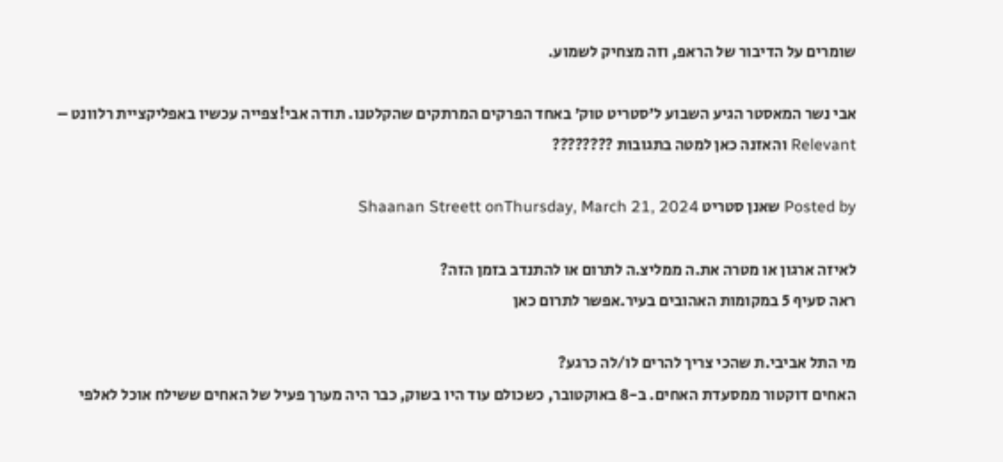שומרים על הדיבור של הראפ, וזה מצחיק לשמוע.

אבי נשר המאסטר הגיע השבוע ל׳סטריט טוק׳ באחד הפרקים המרתקים שהקלטנו. תודה אבי!צפייה עכשיו באפליקציית רלוונט – Relevant והאזנה כאן למטה בתגובות ????????

Posted by שאנן סטריט Shaanan Streett onThursday, March 21, 2024

לאיזה ארגון או מטרה את.ה ממליצ.ה לתרום או להתנדב בזמן הזה?
ראה סעיף 5 במקומות האהובים בעיר.אפשר לתרום כאן

מי התל אביבי.ת שהכי צריך להרים לו/לה כרגע?
האחים דוקטור ממסעדת האחים. ב-8 באוקטובר, כשכולם עוד היו בשוק, כבר היה מערך פעיל של האחים ששילח אוכל לאלפי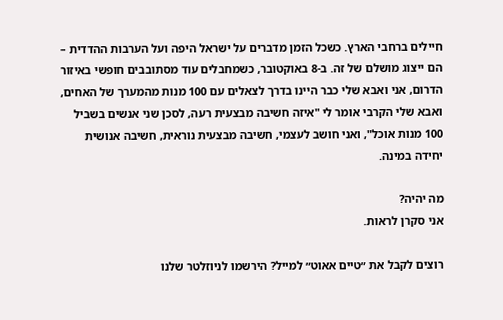חיילים ברחבי הארץ. כשכל הזמן מדברים על ישראל היפה ועל הערבות ההדדית – הם ייצוג מושלם של זה. ב-8 באוקטובר, כשמחבלים עוד מסתובבים חופשי באיזור הדרום, אני ואבא שלי כבר היינו בדרך לצאלים עם 100 מנות מהמערך של האחים, ואבא שלי הקרבי אומר לי "איזה חשיבה מבצעית רעה, לסכן שני אנשים בשביל 100 מנות אוכל", ואני חושב לעצמי, חשיבה מבצעית נוראית, חשיבה אנושית יחידה במינה.

מה יהיה?
אני סקרן לראות.

רוצים לקבל את ״טיים אאוט״ למייל? הירשמו לניוזלטר שלנו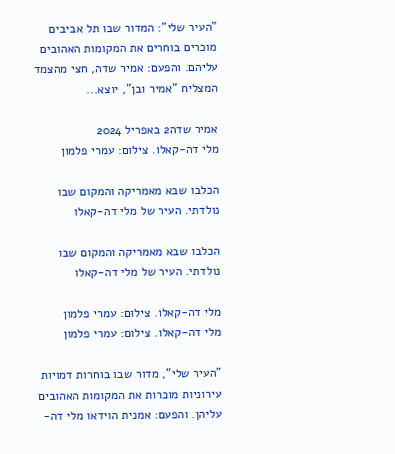"העיר שלי": המדור שבו תל אביבים מוכרים בוחרים את המקומות האהובים עליהם. והפעם: אמיר שדה, חצי מהצמד המצליח "אמיר ובן", יוצא...

אמיר שדה2 באפריל 2024
מלי דה-קאלו. צילום: עמרי פלמון

הכלבו שבא מאמריקה והמקום שבו נולדתי. העיר של מלי דה-קאלו

הכלבו שבא מאמריקה והמקום שבו נולדתי. העיר של מלי דה-קאלו

מלי דה-קאלו. צילום: עמרי פלמון
מלי דה-קאלו. צילום: עמרי פלמון

"העיר שלי", מדור שבו בוחרות דמויות עירוניות מוכרות את המקומות האהובים עליהן. והפעם: אמנית הוידאו מלי דה-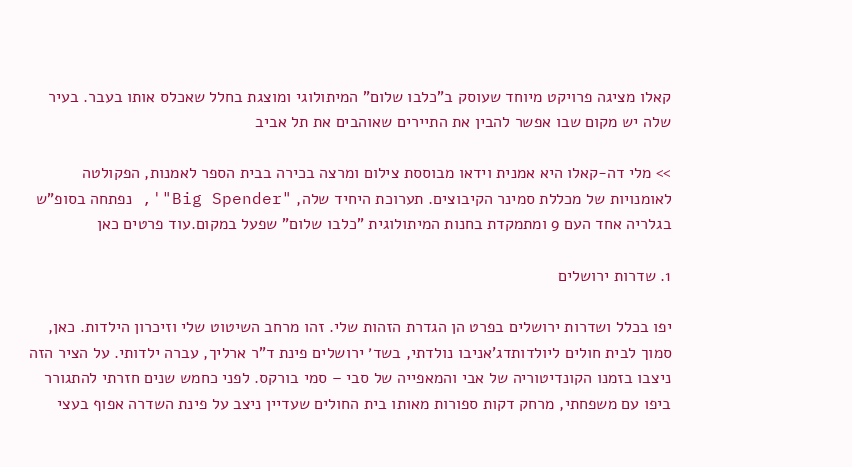קאלו מציגה פרויקט מיוחד שעוסק ב"כלבו שלום" המיתולוגי ומוצגת בחלל שאכלס אותו בעבר. בעיר שלה יש מקום שבו אפשר להבין את התיירים שאוהבים את תל אביב

>> מלי דה-קאלו היא אמנית וידאו מבוססת צילום ומרצה בכירה בבית הספר לאמנות, הפקולטה לאומנויות של מכללת סמינר הקיבוצים. תערוכת היחיד שלה, "Big Spender"', נפתחה בסופ"ש בגלריה אחד העם 9 ומתמקדת בחנות המיתולוגית "כלבו שלום" שפעל במקום.עוד פרטים כאן

1. שדרות ירושלים

יפו בכלל ושדרות ירושלים בפרט הן הגדרת הזהות שלי. זהו מרחב השיטוט שלי וזיכרון הילדות. כאן, סמוך לבית חולים ליולדותדג'אניבו נולדתי, בשד׳ ירושלים פינת ד"ר ארליך, עברה ילדותי. על הציר הזה ניצבו בזמנו הקונדיטוריה של אבי והמאפייה של סבי – סמי בורקס. לפני כחמש שנים חזרתי להתגורר ביפו עם משפחתי, מרחק דקות ספורות מאותו בית החולים שעדיין ניצב על פינת השדרה אפוף בעצי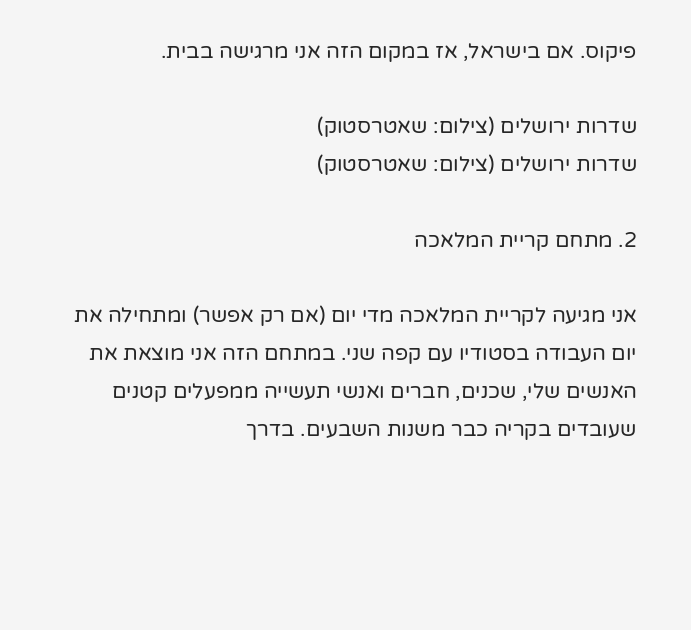פיקוס. אם בישראל, אז במקום הזה אני מרגישה בבית.

שדרות ירושלים (צילום: שאטרסטוק)
שדרות ירושלים (צילום: שאטרסטוק)

2. מתחם קריית המלאכה

אני מגיעה לקריית המלאכה מדי יום (אם רק אפשר) ומתחילה את יום העבודה בסטודיו עם קפה שני. במתחם הזה אני מוצאת את האנשים שלי, שכנים, חברים ואנשי תעשייה ממפעלים קטנים שעובדים בקריה כבר משנות השבעים. בדרך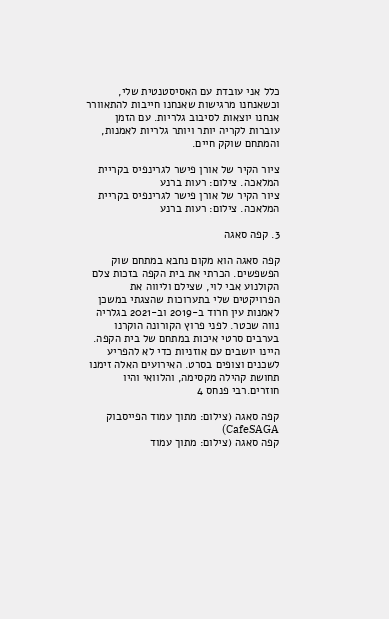כלל אני עובדת עם האסיסטנטית שלי, וכשאנחנו מרגישות שאנחנו חייבות להתאוורר אנחנו יוצאות לסיבוב גלריות. עם הזמן עוברות לקריה יותר ויותר גלריות לאמנות, והמתחם שוקק חיים.

ציור הקיר של אורן פישר לגרינפיס בקריית המלאכה. צילום: רעות ברנע
ציור הקיר של אורן פישר לגרינפיס בקריית המלאכה. צילום: רעות ברנע

3. קפה סאגה

קפה סאגה הוא מקום נחבא במתחם שוק הפשפשים. הכרתי את בית הקפה בזכות צלם הקולנוע אבי לוי, שצילם וליווה את הפרויקטים שלי בתערוכות שהצגתי במשכן לאמנות עין חרוד ב-2019 וב-2021 בגלריה נווה שכטר. לפני פרוץ הקורונה הוקרנו בערבים סרטי איכות במתחם של בית הקפה. היינו יושבים עם אוזניות כדי לא להפריע לשכנים וצופים בסרט. האירועים האלה זימנו תחושת קהילה מקסימה, והלוואי והיו חוזרים.רבי פנחס 4

קפה סאגה (צילום: מתוך עמוד הפייסבוק CafeSAGA)
קפה סאגה (צילום: מתוך עמוד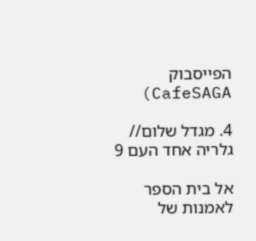הפייסבוק CafeSAGA)

4. מגדל שלום// גלריה אחד העם 9

אל בית הספר לאמנות של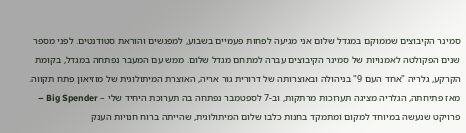סמינר הקיבוצים שממוקם במגדל שלום אני מגיעה לפחות פעמיים בשבוע, למפגשים והוראת סטודנטים. לפני מספר שנים הפקולטה לאמנויות של סמינר הקיבוצים עברה למתחם מגדל שלום. ממש עם המעבר נפתחה במגדל, בקומת הקרקע, גלריה "אחד העם 9" בניהולה ובאוצרותה של דרורית גור אריה, האוצרת המיתולוגית של מוזיאון פתח תקווה. מאז פתיחתה, הגלריה מציגה תערוכות מרתקות, וב-7 לספטמבר נפתחה בה תערוכת היחיד שלי – Big Spender – פרויקט שנעשה במיוחד למקום ומתמקד בחנות כלבו שלום המיתולוגית, שהייתה ברוח חנויות הענק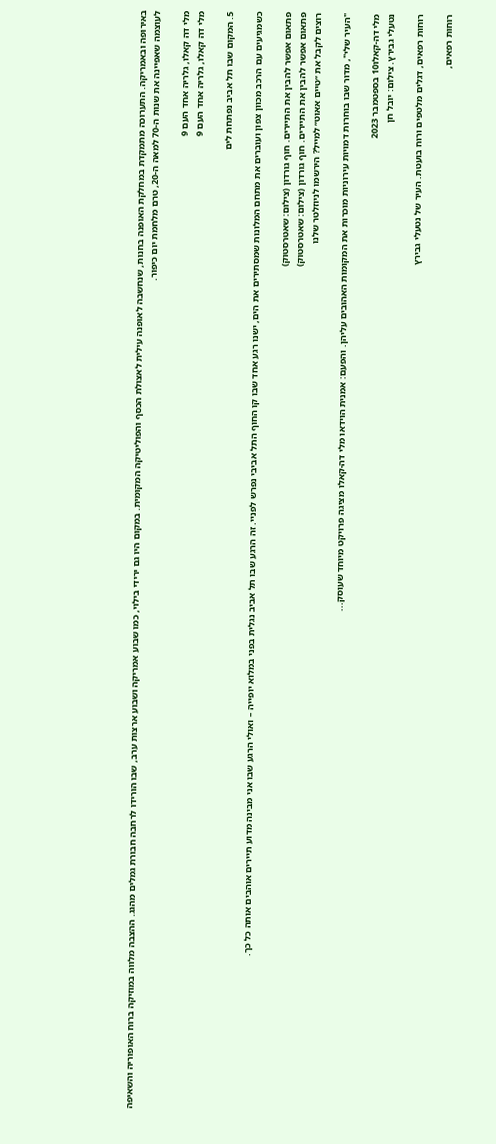באירופה ובאמריקה. התערוכה מתמקדת במחלקת האופנה בחנות, שנחשבה לאופנה עילית לאצולת הכסף והפוליטיקה המקומית. במקום היו גם ירידי בילוי, כמו שבוע אמריקה ושבוע ארצות ערב, שבו הורידו לרחבה חבורת גמלים מהגג. ההצבה מלווה במוזיקה ברוח האופוריה והשאיפה לעוצמה שאפיינה את שנות ה-70 למאה ה-20, טרם מלחמת יום כיפור.

מלי דה קאלו, גלריה אחד העם 9
מלי דה קאלו, גלריה אחד העם 9

5. המקום שבו תל אביב נפתחת לים

כשמגיעים עם הרכב מכוון צפון ועוברים את מתחם המלונות שמסתירים את הים, ישנו רגע אחד שבו קו החוף התל אביבי נפרש לפניי. זה הרגע שבו תל אביב נגלית בפני במלוא יופייה – ואולי הרגע שבו אני מבינה מדוע תיירים אוהבים אותה כל כך.

פתאום אפשר להבין את התיירים. חוף גורדון (צילום: שאטרסטוק)
פתאום אפשר להבין את התיירים. חוף גורדון (צילום: שאטרסטוק)
רוצים לקבל את ״טיים אאוט״ למייל? הירשמו לניוזלטר שלנו

"העיר שלי", מדור שבו בוחרות דמויות עירוניות מוכרות את המקומות האהובים עליהן. והפעם: אמנית הוידאו מלי דה-קאלו מציגה פרויקט מיוחד שעוסק...

מלי דה-קאלו10 בספטמבר 2023
נטעלי גבירץ. צילום: יובל חן

רוחות רפאים, דגלים מלטפים ורוח בועטת. העיר של נטעלי גבירץ

רוחות רפאים,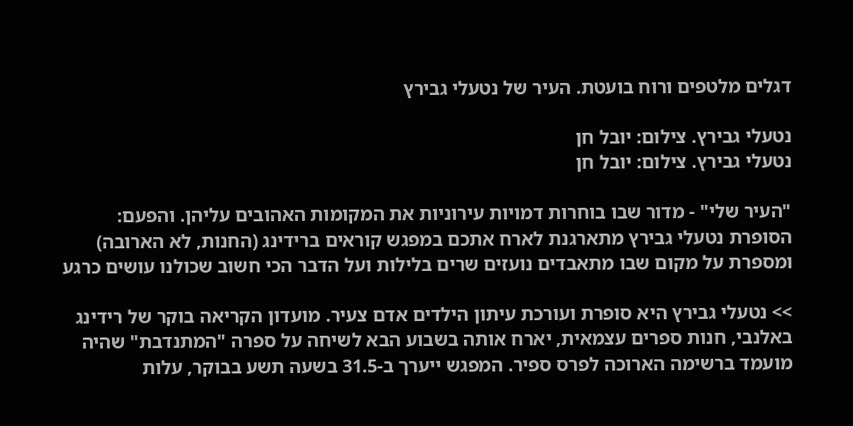דגלים מלטפים ורוח בועטת. העיר של נטעלי גבירץ

נטעלי גבירץ. צילום: יובל חן
נטעלי גבירץ. צילום: יובל חן

"העיר שלי" - מדור שבו בוחרות דמויות עירוניות את המקומות האהובים עליהן. והפעם: הסופרת נטעלי גבירץ מתארגנת לארח אתכם במפגש קוראים ברידינג (החנות, לא הארובה) ומספרת על מקום שבו מתאבדים נועזים שרים בלילות ועל הדבר הכי חשוב שכולנו עושים כרגע

>> נטעלי גבירץ היא סופרת ועורכת עיתון הילדים אדם צעיר. מועדון הקריאה בוקר של רידינג באלנבי, חנות ספרים עצמאית, יארח אותה בשבוע הבא לשיחה על ספרה "המתנדבת" שהיה מועמד ברשימה הארוכה לפרס ספיר. המפגש ייערך ב-31.5 בשעה תשע בבוקר, עלות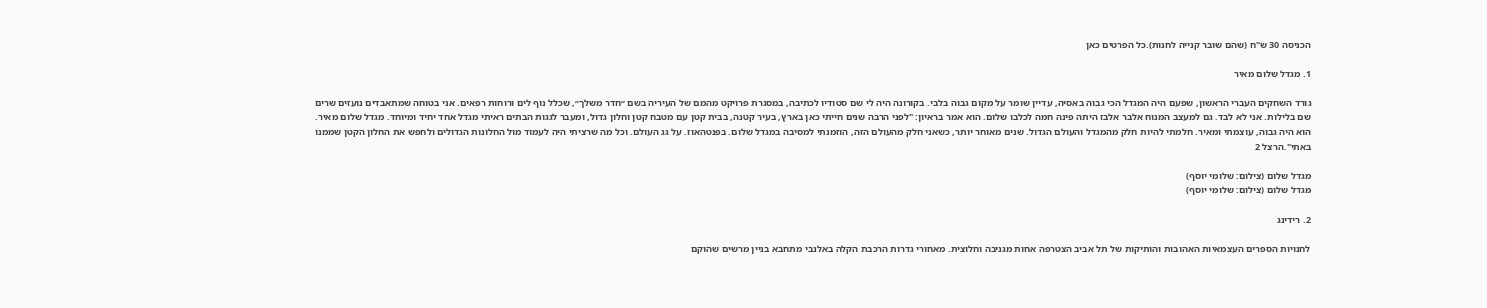הכניסה 30 ש"ח (שהם שובר קנייה לחנות).כל הפרטים כאן

1. מגדל שלום מאיר

גורד השחקים העברי הראשון, שפעם היה המגדל הכי גבוה באסיה, עדיין שומר על מקום גבוה בלבי. בקורונה היה לי שם סטודיו לכתיבה, במסגרת פרויקט מהמם של העיריה בשם ״חדר משלך״, שכלל נוף לים ורוחות רפאים. אני בטוחה שמתאבדים נועזים שרים שם בלילות. אני לא לבד. גם למעצב המנוח אלבר אלבז היתה פינה חמה לכלבו שלום. הוא אמר בראיון: "לפני הרבה שנים חייתי כאן בארץ, בעיר קטנה, בבית קטן עם מטבח קטן וחלון גדול, ומעבר לגגות הבתים ראיתי מגדל אחד יחיד ומיוחד. מגדל שלום מאיר. הוא היה גבוה, עוצמתי ומאיר. חלמתי להיות חלק מהמגדל והעולם הגדול. שנים מאוחר יותר, כשאני חלק מהעולם הזה, הוזמנתי למסיבה במגדל שלום. בפנטהאוז. על גג העולם. וכל מה שרציתי היה לעמוד מול החלונות הגדולים ולחפש את החלון הקטן שממנו באתי".הרצל 2

מגדל שלום (צילום: שלומי יוסף)
מגדל שלום (צילום: שלומי יוסף)

2. רידינג

לחנויות הספרים העצמאיות האהובות והותיקות של תל אביב הצטרפה אחות מגניבה וחלוצית. מאחורי גדרות הרכבת הקלה באלנבי מתחבא בניין מרשים שהוקם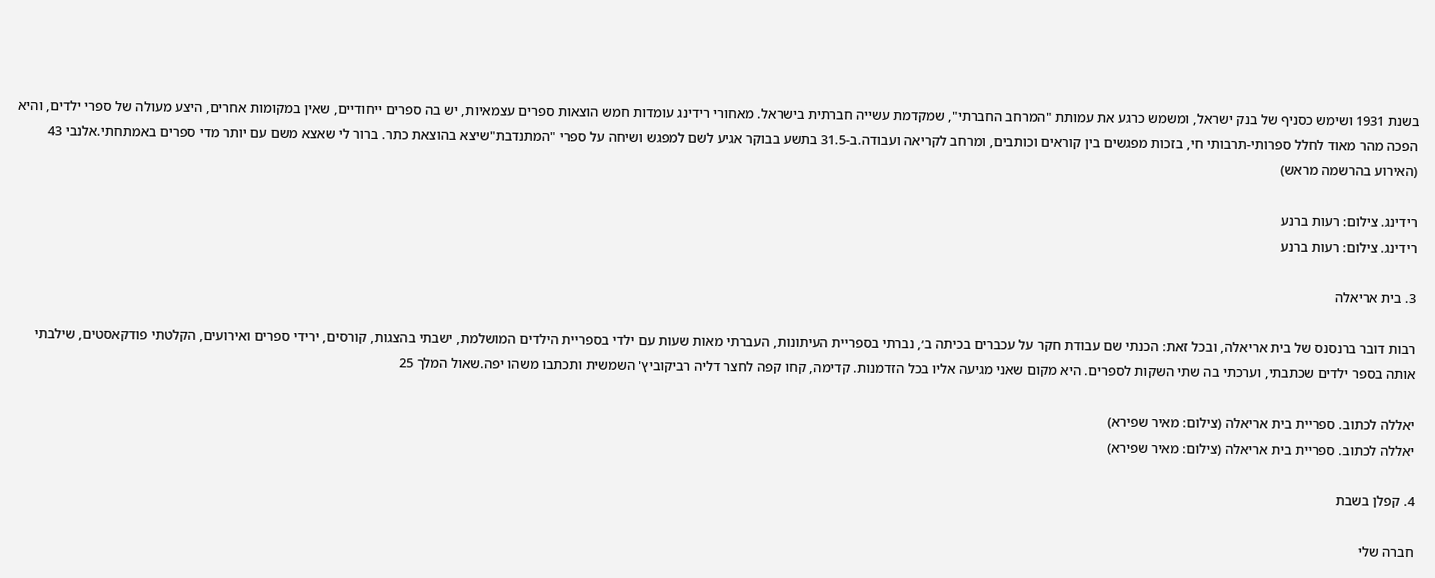בשנת 1931 ושימש כסניף של בנק ישראל, ומשמש כרגע את עמותת "המרחב החברתי", שמקדמת עשייה חברתית בישראל. מאחורי רידינג עומדות חמש הוצאות ספרים עצמאיות, יש בה ספרים ייחודיים, שאין במקומות אחרים, היצע מעולה של ספרי ילדים, והיא הפכה מהר מאוד לחלל ספרותי-תרבותי חי, בזכות מפגשים בין קוראים וכותבים, ומרחב לקריאה ועבודה.ב-31.5 בתשע בבוקר אגיע לשם למפגש ושיחה על ספרי "המתנדבת"שיצא בהוצאת כתר. ברור לי שאצא משם עם יותר מדי ספרים באמתחתי.אלנבי 43 (האירוע בהרשמה מראש)

רידינג. צילום: רעות ברנע
רידינג. צילום: רעות ברנע

3. בית אריאלה

רבות דובר ברנסנס של בית אריאלה, ובכל זאת: הכנתי שם עבודת חקר על עכברים בכיתה ב׳, נברתי בספריית העיתונות, העברתי מאות שעות עם ילדי בספריית הילדים המושלמת, ישבתי בהצגות, קורסים, ירידי ספרים ואירועים, הקלטתי פודקאסטים, שילבתי אותה בספר ילדים שכתבתי, וערכתי בה שתי השקות לספרים. היא מקום שאני מגיעה אליו בכל הזדמנות. קדימה, קחו קפה לחצר דליה רביקוביץ' השמשית ותכתבו משהו יפה.שאול המלך 25

יאללה לכתוב. ספריית בית אריאלה (צילום: מאיר שפירא)
יאללה לכתוב. ספריית בית אריאלה (צילום: מאיר שפירא)

4. קפלן בשבת

חברה שלי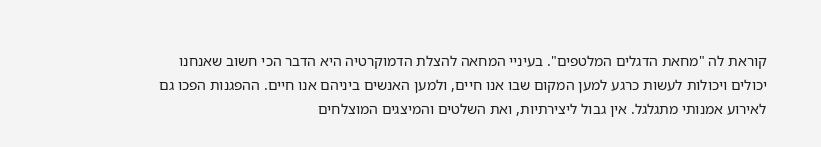קוראת לה "מחאת הדגלים המלטפים". בעיניי המחאה להצלת הדמוקרטיה היא הדבר הכי חשוב שאנחנו יכולים ויכולות לעשות כרגע למען המקום שבו אנו חיים, ולמען האנשים ביניהם אנו חיים. ההפגנות הפכו גם לאירוע אמנותי מתגלגל. אין גבול ליצירתיות, ואת השלטים והמיצגים המוצלחים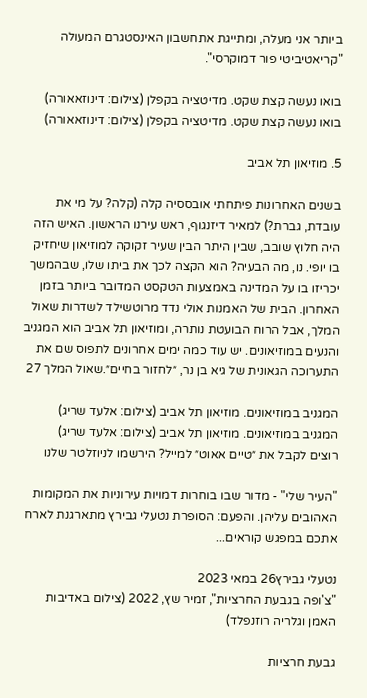ביותר אני מעלה, ומתייגת אתחשבון האינסטגרם המעולה "קריאטיביטי פור דמוקרסי".

בואו נעשה קצת שקט. מדיטציה בקפלן (צילום: דינוזאאורה)
בואו נעשה קצת שקט. מדיטציה בקפלן (צילום: דינוזאאורה)

5. מוזיאון תל אביב

בשנים האחרונות פיתחתי אובססיה קלה (קלה? על מי את עובדת, גברת?) למאיר דיזנגוף, ראש עירנו הראשון. האיש הזה היה חלוץ שובב, שבין היתר הבין שעיר זקוקה למוזיאון שיחזיק בו יופי. נו, מה הבעיה? הוא הקצה לכך את ביתו שלו, שבהמשך יכריזו בו על המדינה באמצעות הטקסט המדובר ביותר בזמן האחרון. הבית של האמנות אולי נדד מרוטשילד לשדרות שאול המלך, אבל הרוח הבועטת נותרה, ומוזיאון תל אביב הוא המגניב והנעים במוזיאונים. יש עוד כמה ימים אחרונים לתפוס שם את התערוכה הגאונית של גיא בן נר, ״לחזור בחיים״.שאול המלך 27

המגניב במוזיאונים. מוזיאון תל אביב (צילום: אלעד שריג)
המגניב במוזיאונים. מוזיאון תל אביב (צילום: אלעד שריג)
רוצים לקבל את ״טיים אאוט״ למייל? הירשמו לניוזלטר שלנו

"העיר שלי" - מדור שבו בוחרות דמויות עירוניות את המקומות האהובים עליהן. והפעם: הסופרת נטעלי גבירץ מתארגנת לארח אתכם במפגש קוראים...

נטעלי גבירץ26 במאי 2023
"צ'ופה בגבעת החרציות", זמיר שץ, 2022 (צילום באדיבות האמן וגלריה רוזנפלד)

גבעת חרציות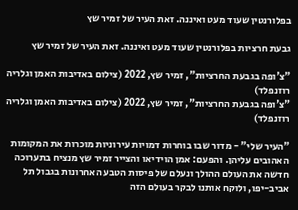בפלורנטין שעוד מעט ואיננה. זאת העיר של זמיר שץ

גבעת חרציות בפלורנטין שעוד מעט ואיננה. זאת העיר של זמיר שץ

"צ'ופה בגבעת החרציות", זמיר שץ, 2022 (צילום באדיבות האמן וגלריה רוזנפלד)
"צ'ופה בגבעת החרציות", זמיר שץ, 2022 (צילום באדיבות האמן וגלריה רוזנפלד)

"העיר שלי" - מדור שבו בוחרות דמויות עירוניות מוכרות את המקומות האהובים עליהן. והפעם: אמן הוידיאו והצייר זמיר שץ מנציח בתערוכה חדשה את העולם ההולך ונעלם של פיסות הטבע האחרונות בגבול תל אביב-יפו, ולוקח אותנו לבקר בעולם הזה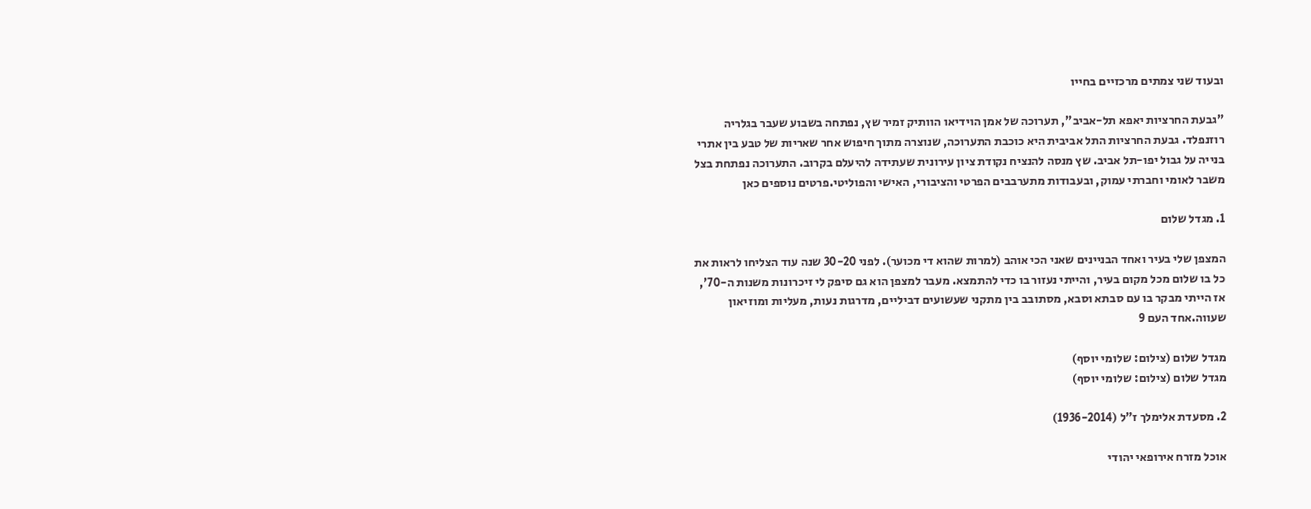ובעוד שני צמתים מרכזיים בחייו

"גבעת החרציות יאפא תל-אביב", תערוכה של אמן הוידיאו הוותיק זמיר שץ, נפתחה בשבוע שעבר בגלריה רוזנפלד. גבעת החרציות התל אביבית היא כוכבת התערוכה, שנוצרה מתוך חיפוש אחר שאריות של טבע בין אתרי בנייה על גבול יפו-תל אביב. שץ מנסה להנציח נקודת ציון עירונית שעתידה להיעלם בקרוב. התערוכה נפתחת בצל משבר לאומי וחברתי עמוק, ובעבודות מתערבבים הפרטי והציבורי, האישי והפוליטי.פרטים נוספים כאן

1. מגדל שלום

המצפן שלי בעיר ואחד הבניינים שאני הכי אוהב (למרות שהוא די מכוער). לפני 30-20 שנה עוד הצליחו לראות את כל בו שלום מכל מקום בעיר, והייתי נעזור בו כדי להתמצא. מעבר למצפן הוא גם סיפק לי זיכרונות משנות ה-70', אז הייתי מבקר בו עם סבתא וסבא, מסתובב בין מתקני שעשועים דביליים, מדרגות נעות, מעליות ומוזיאון שעווה.אחד העם 9

מגדל שלום (צילום: שלומי יוסף)
מגדל שלום (צילום: שלומי יוסף)

2. מסעדת אלימלך ז"ל (1936-2014)

אוכל מזרח אירופאי יהודי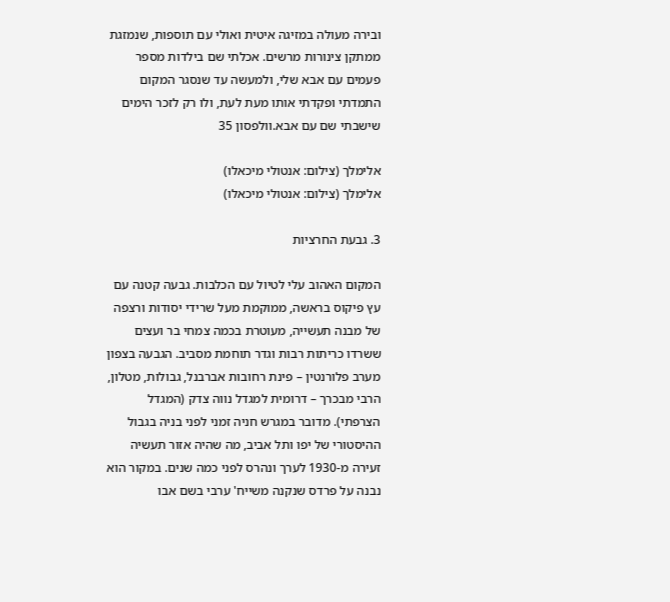ובירה מעולה במזיגה איטית ואולי עם תוספות, שנמזגת ממתקן צינורות מרשים. אכלתי שם בילדות מספר פעמים עם אבא שלי, ולמעשה עד שנסגר המקום התמדתי ופקדתי אותו מעת לעת, ולו רק לזכר הימים שישבתי שם עם אבא.וולפסון 35

אלימלך (צילום: אנטולי מיכאלו)
אלימלך (צילום: אנטולי מיכאלו)

3. גבעת החרציות

המקום האהוב עלי לטיול עם הכלבות. גבעה קטנה עם עץ פיקוס בראשה, ממוקמת מעל שרידי יסודות ורצפה של מבנה תעשייה, מעוטרת בכמה צמחי בר ועצים ששרדו כריתות רבות וגדר תוחמת מסביב. הגבעה בצפון מערב פלורנטין – פינת רחובות אברבנל, גבולות, מטלון, הרבי מבכרך – דרומית למגדל נווה צדק (המגדל הצרפתי). מדובר במגרש חניה זמני לפני בניה בגבול ההיסטורי של יפו ותל אביב, מה שהיה אזור תעשיה זעירה מ-1930 לערך ונהרס לפני כמה שנים. במקור הוא נבנה על פרדס שנקנה משייח' ערבי בשם אבו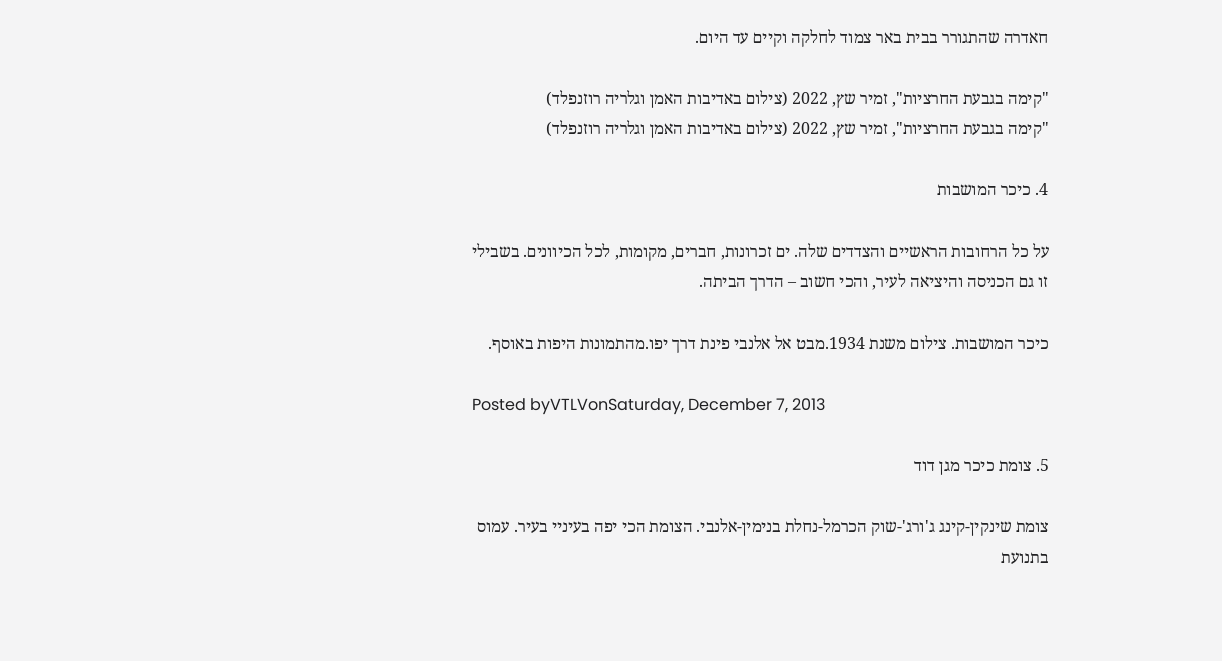חאדרה שהתגורר בבית באר צמוד לחלקה וקיים עד היום.

"קימה בגבעת החרציות", זמיר שץ, 2022 (צילום באדיבות האמן וגלריה רוזנפלד)
"קימה בגבעת החרציות", זמיר שץ, 2022 (צילום באדיבות האמן וגלריה רוזנפלד)

4. כיכר המושבות

על כל הרחובות הראשיים והצדדים שלה. ים זכרונות, חברים, מקומות, לכל הכיוונים. בשבילי זו גם הכניסה והיציאה לעיר, והכי חשוב – הדרך הביתה.

כיכר המושבות. צילום משנת 1934.מבט אל אלנבי פינת דרך יפו.מהתמונות היפות באוסף.

Posted byVTLVonSaturday, December 7, 2013

5. צומת כיכר מגן דוד

צומת שינקין-קינג ג'ורג'-שוק הכרמל-נחלת בנימין-אלנבי. הצומת הכי יפה בעיניי בעיר. עמוס בתנועת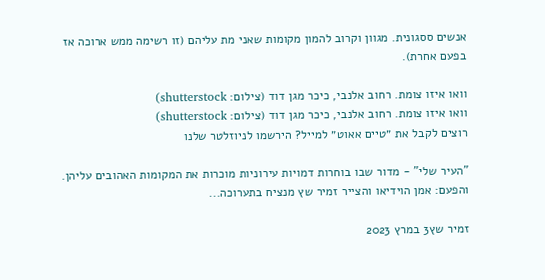אנשים ססגונית. מגוון וקרוב להמון מקומות שאני מת עליהם (זו רשימה ממש ארוכה אז בפעם אחרת).

וואו איזו צומת. רחוב אלנבי, כיכר מגן דוד (צילום: shutterstock)
וואו איזו צומת. רחוב אלנבי, כיכר מגן דוד (צילום: shutterstock)
רוצים לקבל את ״טיים אאוט״ למייל? הירשמו לניוזלטר שלנו

"העיר שלי" - מדור שבו בוחרות דמויות עירוניות מוכרות את המקומות האהובים עליהן. והפעם: אמן הוידיאו והצייר זמיר שץ מנציח בתערוכה...

זמיר שץ3 במרץ 2023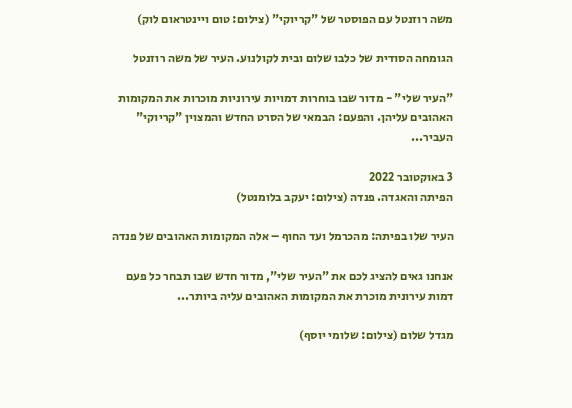משה רוזנטל עם הפוסטר של "קריוקי" (צילום: טום ויינטראום לוק)

הגומחה הסודית של כלבו שלום ובית לקולנוע. העיר של משה רוזנטל

"העיר שלי" - מדור שבו בוחרות דמויות עירוניות מוכרות את המקומות האהובים עליהן. והפעם: הבמאי של הסרט החדש והמצוין "קריוקי" העביר...

3 באוקטובר 2022
הפיתה והאגדה. פנדה (צילום: יעקב בלומנטל)

העיר שלו בפיתה: מהכרמל ועד החוף – אלה המקומות האהובים של פנדה

אנחנו גאים להציג לכם את "העיר שלי", מדור חדש שבו תבחר כל פעם דמות עירונית מוכרת את המקומות האהובים עליה ביותר...

מגדל שלום (צילום: שלומי יוסף)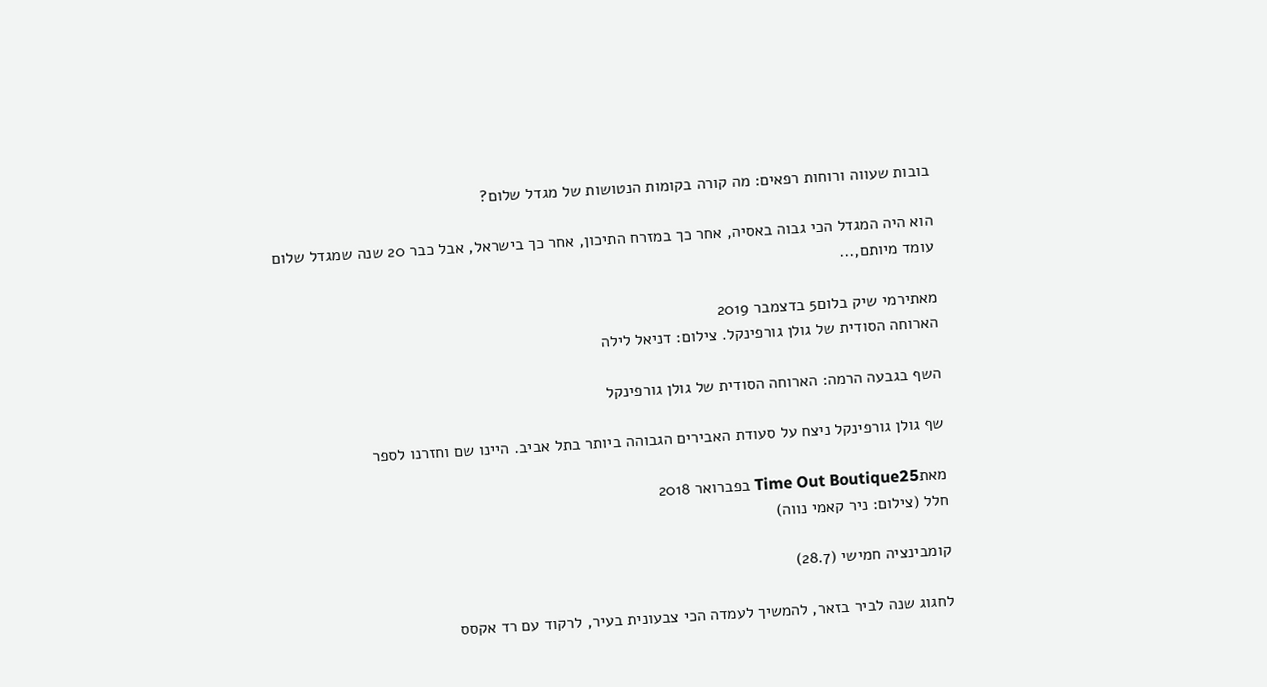בובות שעווה ורוחות רפאים: מה קורה בקומות הנטושות של מגדל שלום?

הוא היה המגדל הכי גבוה באסיה, אחר כך במזרח התיכון, אחר כך בישראל, אבל כבר 20 שנה שמגדל שלום עומד מיותם,...

מאתירמי שיק בלום5 בדצמבר 2019
הארוחה הסודית של גולן גורפינקל. צילום: דניאל לילה

השף בגבעה הרמה: הארוחה הסודית של גולן גורפינקל

שף גולן גורפינקל ניצח על סעודת האבירים הגבוהה ביותר בתל אביב. היינו שם וחזרנו לספר

מאתTime Out Boutique25 בפברואר 2018
חלל (צילום: ניר קאמי נווה)

קומבינציה חמישי (28.7)

לחגוג שנה לביר בזאר, להמשיך לעמדה הכי צבעונית בעיר, לרקוד עם רד אקסס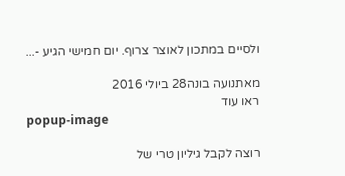ולסיים במתכון לאוצר צרוף. יום חמישי הגיע -...

מאתנועה בונה28 ביולי 2016
ראו עוד
popup-image

רוצה לקבל גיליון טרי של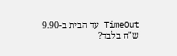TimeOut עד הבית ב-9.90 ש"ח בלבד?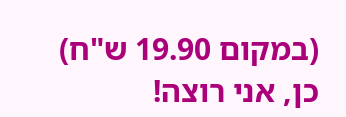(במקום 19.90 ש"ח)
כן, אני רוצה!